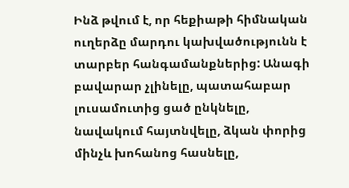Ինձ թվում է, որ հեքիաթի հիմնական ուղերձը մարդու կախվածությունն է տարբեր հանգամանքներից: Անագի բավարար չլինելը, պատահաբար լուսամուտից ցած ընկնելը, նավակում հայտնվելը, ձկան փորից մինչև խոհանոց հասնելը,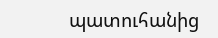պատուհանից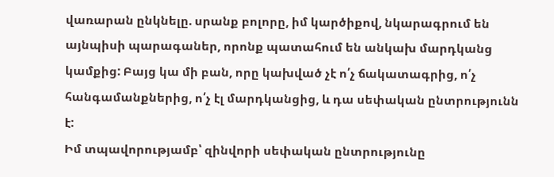վառարան ընկնելը. սրանք բոլորը, իմ կարծիքով, նկարագրում են այնպիսի պարագաներ, որոնք պատահում են անկախ մարդկանց կամքից: Բայց կա մի բան, որը կախված չէ ո՛չ ճակատագրից, ո՛չ հանգամանքներից, ո՛չ էլ մարդկանցից, և դա սեփական ընտրությունն է:
Իմ տպավորությամբ՝ զինվորի սեփական ընտրությունը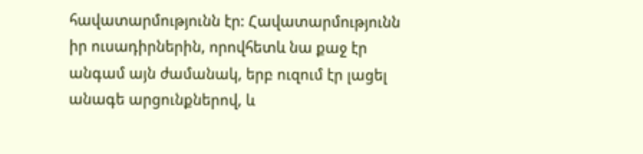հավատարմությունն էր: Հավատարմությունն իր ուսադիրներին, որովհետև նա քաջ էր անգամ այն ժամանակ, երբ ուզում էր լացել անագե արցունքներով, և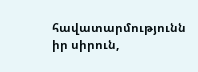հավատարմությունն իր սիրուն,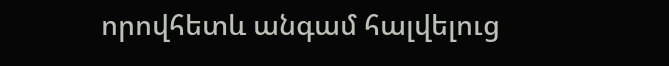որովհետև անգամ հալվելուց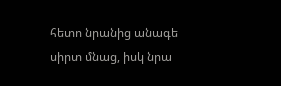հետո նրանից անագե սիրտ մնաց, իսկ նրա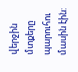վերջին մտքերը պարուհու մասին էին: